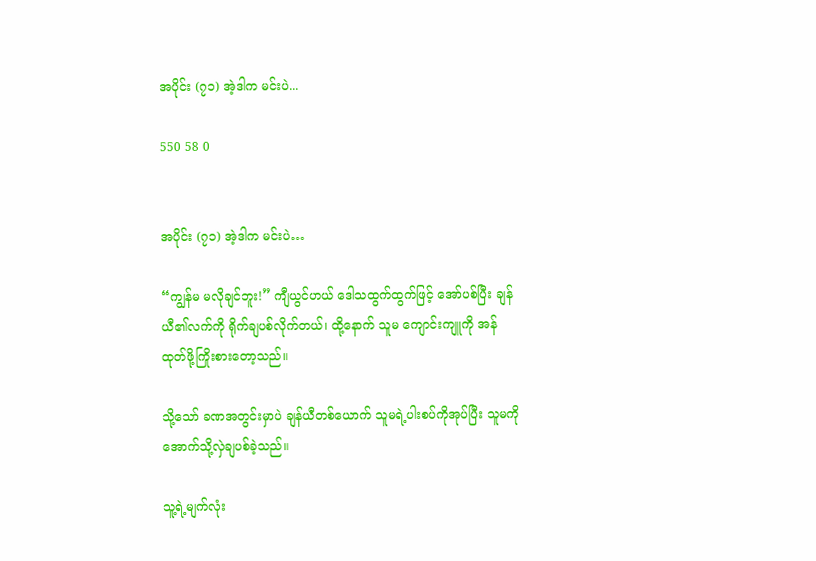အပိုင်း (၇၁) အဲ့ဒါက မင်းပဲ...

550 58 0


အပိုင်း (၇၁) အဲ့ဒါက မင်းပဲ…

“ကျွန်မ မလိုချင်ဘူး!” ကျီယွင်ဟယ် ဒေါသထွက်ထွက်ဖြင့် အော်ပစ်ပြီး ချန်ယီ၏လက်ကို ရိုက်ချပစ်လိုက်တယ်၊ ထို့နောက် သူမ ကျောင်းကျူကို အန်ထုတ်ဖို့ကြိုးစားတော့သည်။

သို့သော် ခဏအတွင်းမှာပဲ ချန်ယီတစ်ယောက် သူမရဲ့ပါးစပ်ကိုအုပ်ပြီး သူမကို အောက်သို့လှဲချပစ်ခဲ့သည်။

သူ့ရဲ့မျက်လုံး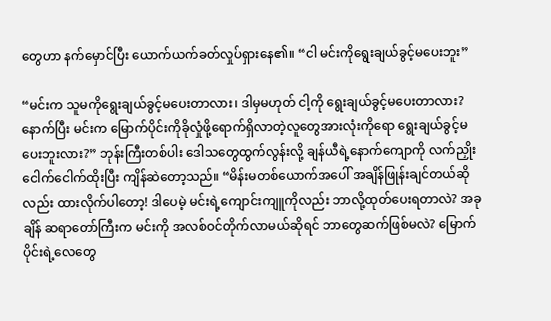တွေဟာ နက်မှောင်ပြီး ယောက်ယက်ခတ်လှုပ်ရှားနေ၏။ “ငါ မင်းကိုရွေးချယ်ခွင့်မပေးဘူး”

“မင်းက သူမကိုရွေးချယ်ခွင့်မပေးတာလား၊ ဒါမှမဟုတ် ငါ့ကို ရွေးချယ်ခွင့်မပေးတာလား? နောက်ပြီး မင်းက မြောက်ပိုင်းကိုခိုလှုံဖို့ရောက်ရှိလာတဲ့လူတွေအားလုံးကိုရော ရွေးချယ်ခွင့်မပေးဘူးလား?” ဘုန်းကြီးတစ်ပါး ဒေါသတွေထွက်လွန်းလို့ ချန်ယီရဲ့နောက်ကျောကို လက်ညှိုးငေါက်ငေါက်ထိုးပြီး ကျိန်ဆဲတော့သည်။ “မိန်းမတစ်ယောက်အပေါ် အချိန်ဖြုန်းချင်တယ်ဆိုလည်း ထားလိုက်ပါတော့! ဒါပေမဲ့ မင်းရဲ့ကျောင်းကျူကိုလည်း ဘာလို့ထုတ်ပေးရတာလဲ? အခုချိန် ဆရာတော်ကြီးက မင်းကို အလစ်ဝင်တိုက်လာမယ်ဆိုရင် ဘာတွေဆက်ဖြစ်မလဲ? မြောက်ပိုင်းရဲ့လေတွေ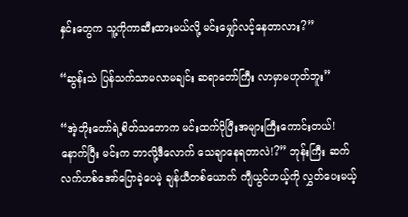နှင်းတွေက သူ့ကိုကာဆီးထားမယ်လို့ မင်းမျှော်လင့်နေတာလား?”

“ဆွန်းသဲ ပြန်သက်သာမလာမချင်း ဆရာတော်ကြီး လာမှာမဟုတ်ဘူး”

“အဲ့ဘိုးတော်ရဲ့စိတ်သဘောက မင်းထက်ပိုပြီးအများကြီးကောင်းတယ်! နောက်ပြီး မင်းက ဘာလို့ဒီလောက် သေချာနေရတာလဲ!?” ဘုန်းကြီး ဆက်လက်ဟစ်အော်ပြောခဲ့ပေမဲ့ ချန်ယီတစ်ယောက် ကျီယွင်ဟယ့်ကို လွှတ်ပေးမယ့်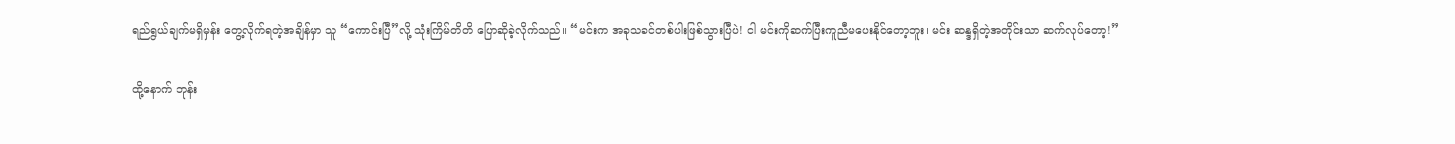ရည်ရွယ်ချက်မရှိမှန်း တွေ့လိုက်ရတဲ့အချိန်မှာ သူ “ကောင်းပြီ”လို့ သုံးကြိမ်တိတိ ပြောဆိုခဲ့လိုက်သည်။ “မင်းက အခုသခင်တစ်ပါးဖြစ်သွားပြီပဲ! ငါ မင်းကိုဆက်ပြီးကူညီမပေးနိုင်တော့ဘူး၊ မင်း ဆန္ဒရှိတဲ့အတိုင်းသာ ဆက်လုပ်တော့!”

ထို့နောက် ဘုန်း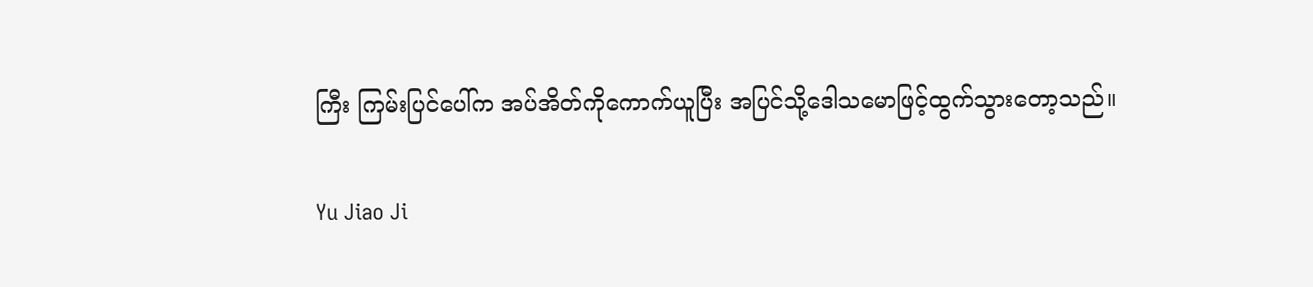ကြီး ကြမ်းပြင်ပေါ်က အပ်အိတ်ကိုကောက်ယူပြီး အပြင်သို့ဒေါသမောဖြင့်ထွက်သွားတော့သည်။

Yu Jiao Ji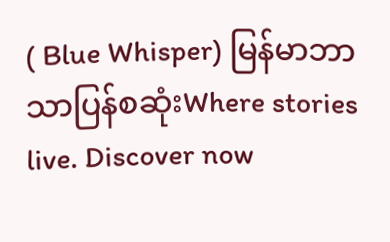( Blue Whisper) မြန်မာဘာသာပြန်စဆုံးWhere stories live. Discover now